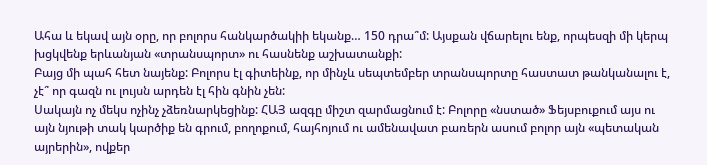Ահա և եկավ այն օրը, որ բոլորս հանկարծակիի եկանք… 150 դրա՞մ: Այսքան վճարելու ենք, որպեսզի մի կերպ խցկվենք երևանյան «տրանսպորտ» ու հասնենք աշխատանքի:
Բայց մի պահ հետ նայենք: Բոլորս էլ գիտեինք, որ մինչև սեպտեմբեր տրանսպորտը հաստատ թանկանալու է, չէ՞ որ գազն ու լույսն արդեն էլ հին գնին չեն:
Սակայն ոչ մեկս ոչինչ չձեռնարկեցինք: ՀԱՅ ազգը միշտ զարմացնում է: Բոլորը «նստած» Ֆեյսբուքում այս ու այն նյութի տակ կարծիք են գրում, բողոքում, հայհոյում ու ամենավատ բառերն ասում բոլոր այն «պետական այրերին», ովքեր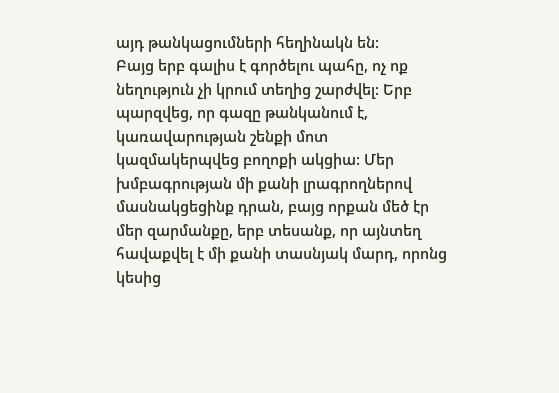այդ թանկացումների հեղինակն են:
Բայց երբ գալիս է գործելու պահը, ոչ ոք նեղություն չի կրում տեղից շարժվել: Երբ պարզվեց, որ գազը թանկանում է, կառավարության շենքի մոտ կազմակերպվեց բողոքի ակցիա: Մեր խմբագրության մի քանի լրագրողներով մասնակցեցինք դրան, բայց որքան մեծ էր մեր զարմանքը, երբ տեսանք, որ այնտեղ հավաքվել է մի քանի տասնյակ մարդ, որոնց կեսից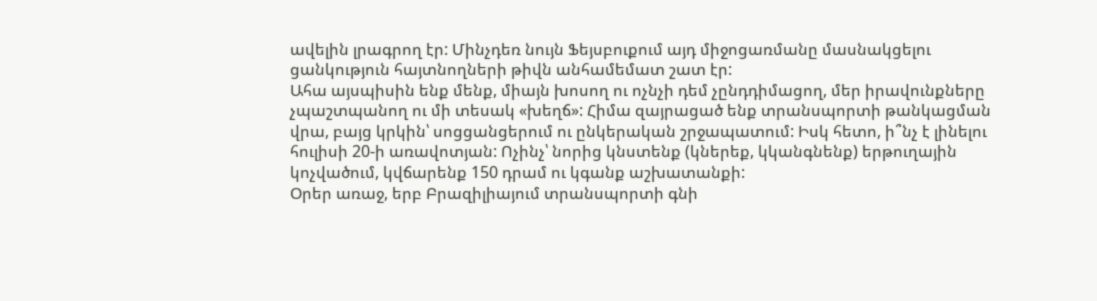ավելին լրագրող էր: Մինչդեռ նույն Ֆեյսբուքում այդ միջոցառմանը մասնակցելու ցանկություն հայտնողների թիվն անհամեմատ շատ էր:
Ահա այսպիսին ենք մենք, միայն խոսող ու ոչնչի դեմ չընդդիմացող, մեր իրավունքները չպաշտպանող ու մի տեսակ «խեղճ»: Հիմա զայրացած ենք տրանսպորտի թանկացման վրա, բայց կրկին՝ սոցցանցերում ու ընկերական շրջապատում: Իսկ հետո, ի՞նչ է լինելու հուլիսի 20-ի առավոտյան: Ոչինչ՝ նորից կնստենք (կներեք, կկանգնենք) երթուղային կոչվածում, կվճարենք 150 դրամ ու կգանք աշխատանքի:
Օրեր առաջ, երբ Բրազիլիայում տրանսպորտի գնի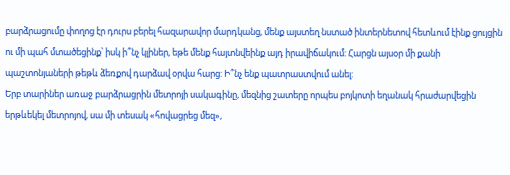բարձրացումը փողոց էր դուրս բերել հազարավոր մարդկանց, մենք այստեղ նստած ինտերնետով հետևում էինք ցույցին ու մի պահ մտածեցինք՝ իսկ ի՞նչ կլիներ, եթե մենք հայտնվեինք այդ իրավիճակում: Հարցն այսօր մի քանի պաշտոնյաների թեթև ձեռքով դարձավ օրվա հարց: Ի՞նչ ենք պատրաստվում անել:
Երբ տարիներ առաջ բարձրացրին մետրոյի սակագինը, մեզնից շատերը որպես բոյկոտի եղանակ հրաժարվեցին երթևեկել մետրոյով, սա մի տեսակ «հովացրեց մեզ»,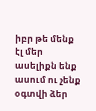իբր թե մենք էլ մեր ասելիքն ենք ասում ու չենք օգտվի ձեր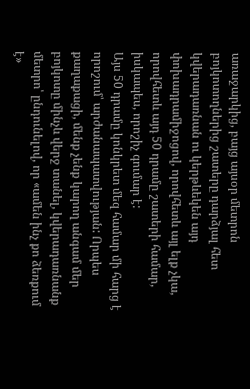առաջարկից, բայց այսօր մետրոն բոյկոտողներից շատերը դարձյալ հետ կվերադառնան ու կերթևեկեն այդ փոխադրամիջոցով, որովհետև այլ ելք չկա, որովհետև այդ 50 դրամը շատերի համար, իսկապես, որոշիչ գումար է:
Այս 50 դրամը կոնկրետ մեզ համար մի հարց է որոշում՝ արժանապատվության: Որպես քաղաքացի, մենք չենք կարող անգամ մեր բոյկոտը մինչև վերջ տանել, կվերադառնանք մետրո՝ ընդունելով, որ «ամեն ինչ քո ձեռքում է»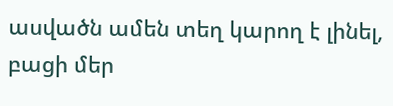ասվածն ամեն տեղ կարող է լինել, բացի մեր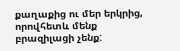քաղաքից ու մեր երկրից, որովհետև մենք բրազիլացի չենք: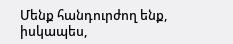Մենք հանդուրժող ենք, իսկապես,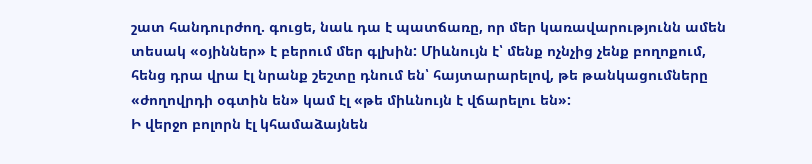շատ հանդուրժող. գուցե, նաև դա է պատճառը, որ մեր կառավարությունն ամեն տեսակ «օյիններ» է բերում մեր գլխին: Միևնույն է՝ մենք ոչնչից չենք բողոքում, հենց դրա վրա էլ նրանք շեշտը դնում են՝ հայտարարելով, թե թանկացումները «ժողովրդի օգտին են» կամ էլ «թե միևնույն է վճարելու են»:
Ի վերջո բոլորն էլ կհամաձայնեն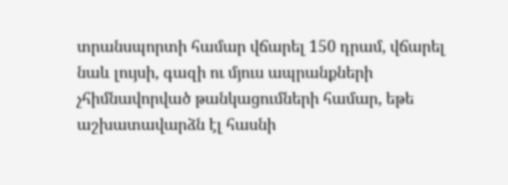տրանսպորտի համար վճարել 150 դրամ, վճարել նաև լույսի, գազի ու մյուս ապրանքների չհիմնավորված թանկացումների համար, եթե աշխատավարձն էլ հասնի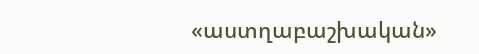«աստղաբաշխական»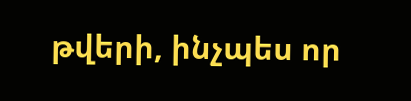թվերի, ինչպես որ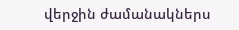վերջին ժամանակներս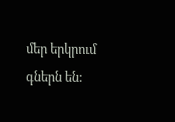մեր երկրում գներն են: